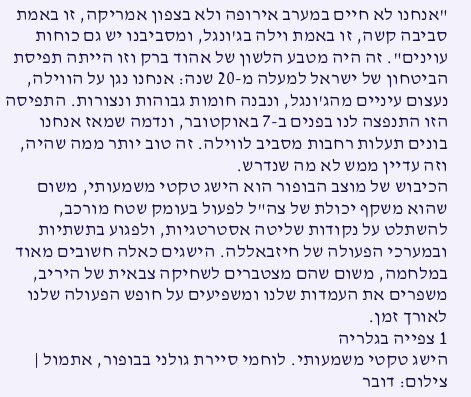"אנחנו לא חיים במערב אירופה ולא בצפון אמריקה, זו באמת סביבה קשה, זו באמת וילה בג'ונגל, ומסביבנו יש גם כוחות עוינים". זה היה מטבע הלשון של אהוד ברק וזו הייתה תפיסת הביטחון של ישראל למעלה מ-20 שנה: אנחנו נגן על הווילה, נעצום עיניים מהג'ונגל, ונבנה חומות גבוהות ונצורות. התפיסה הזו התנפצה לנו בפנים ב-7 באוקטובר, ונדמה שמאז אנחנו בונים תעלות רחבות מסביב לווילה. זה טוב יותר ממה שהיה, וזה עדיין ממש לא מה שנדרש.
הכיבוש של מוצב הבופור הוא הישג טקטי משמעותי, משום שהוא משקף יכולת של צה"ל לפעול בעומק שטח מורכב, להשתלט על נקודות שליטה אסטרטגיות, ולפגוע בתשתיות ובמערכי הפעולה של חיזבאללה. הישגים כאלה חשובים מאוד במלחמה, משום שהם מצטברים לשחיקה צבאית של היריב, משפרים את העמדות שלנו ומשפיעים על חופש הפעולה שלנו לאורך זמן.
1 צפייה בגלריה
הישג טקטי משמעותי. לוחמי סיירת גולני בבופור, אתמול | צילום: דובר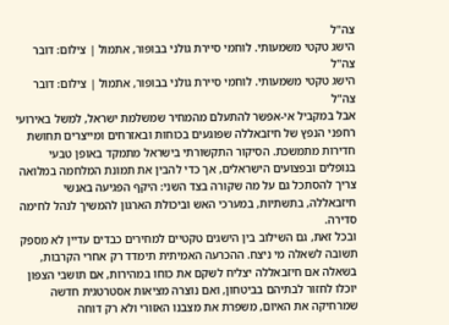צה"ל
הישג טקטי משמעותי. לוחמי סיירת גולני בבופור, אתמול | צילום: דובר צה"ל
הישג טקטי משמעותי. לוחמי סיירת גולני בבופור, אתמול | צילום: דובר צה"ל
אבל במקביל אי-אפשר להתעלם מהמחיר שמשלמת ישראל, למשל באירועי רחפני הנפץ של חיזבאללה שפוגעים בכוחות ובאזרחים ומייצרים תחושת חדירות מתמשכת. הסיקור התקשורתי בישראל מתמקד באופן טבעי בנופלים ובפצועים הישראלים, אך כדי להבין את תמונת המלחמה במלואה צריך להסתכל גם על מה שקורה בצד השני: היקף הפגיעה באנשי חיזבאללה, בתשתיות, במערכי האש וביכולת הארגון להמשיך לנהל לחימה סדירה.
ובכל זאת, גם השילוב בין הישגים טקטיים למחירים כבדים עדיין לא מספק תשובה לשאלה מי ניצח. ההכרעה האמיתית תימדד רק אחרי הקרבות, בשאלה אם חיזבאללה יצליח לשקם את כוחו במהירות, אם תושבי הצפון יוכלו לחזור לבתיהם בביטחון, ואם נוצרה מציאות אסטרטגית חדשה שמרחיקה את האיום, משפרת את מצבנו האזורי ולא רק דוחה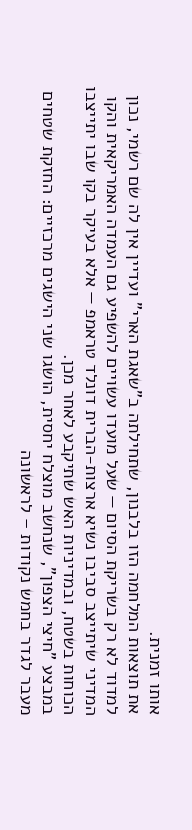אותו זמנית.
את תוצאות המלחמה הזו בלבנון, שתחילתה ב"שאגת הארי" ועדיין אין לה שם רשמי, נכון למדוד לא רק בשריקת הסיום — שעל מועדו עשויים להשפיע גם העמדה האמריקאית והקו המדיני שיתייצב סביבו נשיא ארצות-הברית דונלד טראמפ — אלא בעיקר בקו שבו יתייצבו הכוחות בשטח, ובמדיניות האש שתיקבע לאחר מכן.
במבצע "חיצי הצפון", שנחשב מוצלח יחסית, הושגו שני הישגים מרכזיים: החזקת שטחים מעבר לגדר בחמש נקודות – לראשונה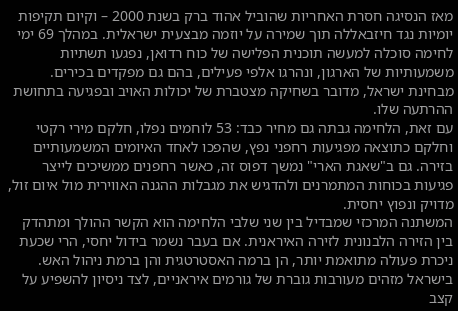מאז הנסיגה חסרת האחריות שהוביל אהוד ברק בשנת 2000 – וקיום תקיפות יומיות נגד חיזבאללה תוך שמירה על יוזמה מבצעית ישראלית. במהלך 69 ימי לחימה סוכלה למעשה תוכנית הפלישה של כוח רדואן, נפגעו תשתיות משמעותיות של הארגון, ונהרגו אלפי פעילים, בהם גם מפקדים בכירים. מבחינת ישראל, מדובר בשחיקה מצטברת של יכולות האויב ובפגיעה בתחושת ההרתעה שלו.
עם זאת, הלחימה גבתה גם מחיר כבד: 53 לוחמים נפלו, חלקם מירי רקטי וחלקם כתוצאה מפגיעות רחפני נפץ, שהפכו לאחד האיומים המשמעותיים בזירה. גם ב"שאגת הארי" נמשך דפוס זה, כאשר רחפנים ממשיכים לייצר פגיעות בכוחות המתמרנים ולהדגיש את מגבלות ההגנה האווירית מול איום זול, מדויק ונפוץ יחסית.
המשתנה המרכזי שמבדיל בין שני שלבי הלחימה הוא הקשר ההולך ומתהדק בין הזירה הלבנונית לזירה האיראנית. אם בעבר נשמר בידול יחסי, הרי שכעת ניכרת פעולה מתואמת יותר, הן ברמה האסטרטגית והן ברמת ניהול האש. בישראל מזהים מעורבות גוברת של גורמים איראניים, לצד ניסיון להשפיע על קצב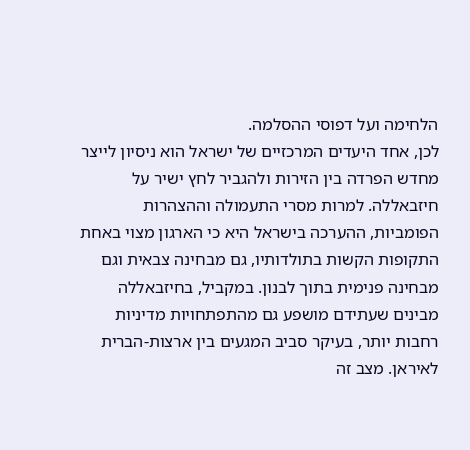הלחימה ועל דפוסי ההסלמה.
לכן, אחד היעדים המרכזיים של ישראל הוא ניסיון לייצר מחדש הפרדה בין הזירות ולהגביר לחץ ישיר על חיזבאללה. למרות מסרי התעמולה וההצהרות הפומביות, ההערכה בישראל היא כי הארגון מצוי באחת התקופות הקשות בתולדותיו, גם מבחינה צבאית וגם מבחינה פנימית בתוך לבנון. במקביל, בחיזבאללה מבינים שעתידם מושפע גם מהתפתחויות מדיניות רחבות יותר, בעיקר סביב המגעים בין ארצות-הברית לאיראן. מצב זה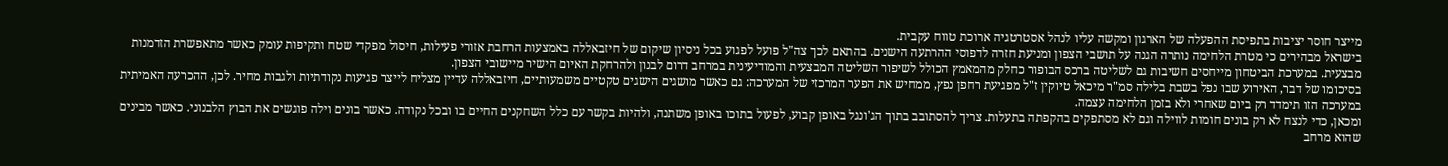מייצר חוסר יציבות בתפיסת ההפעלה של הארגון ומקשה עליו לנהל אסטרטגיה ארוכת טווח עקבית.
בישראל מבהירים כי מטרת הלחימה נותרה הגנה על תושבי הצפון ומניעת חזרה לדפוסי ההרתעה הישנים. בהתאם לכך צה"ל פועל לפגוע בכל ניסיון שיקום של חיזבאללה באמצעות הרחבת אזורי פעילות, חיסול מפקדי שטח ותקיפות עומק כאשר מתאפשרת הזדמנות מבצעית. במערכת הביטחון מייחסים חשיבות גם לשליטה ברכס הבופור כחלק מהמאמץ הכולל לשיפור השליטה המבצעית והמודיעינית במרחב דרום לבנון ולהרחקת האיום הישיר מיישובי הצפון.
בסיכומו של דבר, האירוע שבו נפל בשבת בלילה סמ"ר מיכאל טיוקין ז"ל מפגיעת רחפן נפץ, ממחיש את הפער המרכזי של המערכה: גם כאשר מושגים הישגים טקטיים משמעותיים, חיזבאללה עדיין מצליח לייצר פגיעות נקודתיות ולגבות מחיר. לכן, ההכרעה האמיתית במערכה הזו תימדד רק ביום שאחרי ולא בזמן הלחימה עצמה.
ומכאן, כדי לנצח לא רק בונים חומות לווילה וגם לא מסתפקים בהקפתה בתעלות. צריך להסתובב בתוך הג'ונגל באופן קבוע, לפעול בתוכו באופן משתנה, ולהיות בקשר עם כלל השחקנים החיים בו ובכל נקודה. כאשר בונים וילה פוגשים את הבוץ הלבנוני. כאשר מבינים שהוא מרחב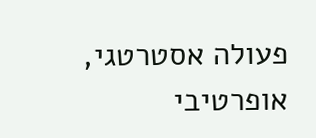פעולה אסטרטגי, אופרטיבי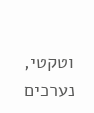וטקטי, נערכים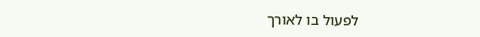לפעול בו לאורך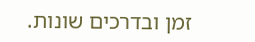זמן ובדרכים שונות.